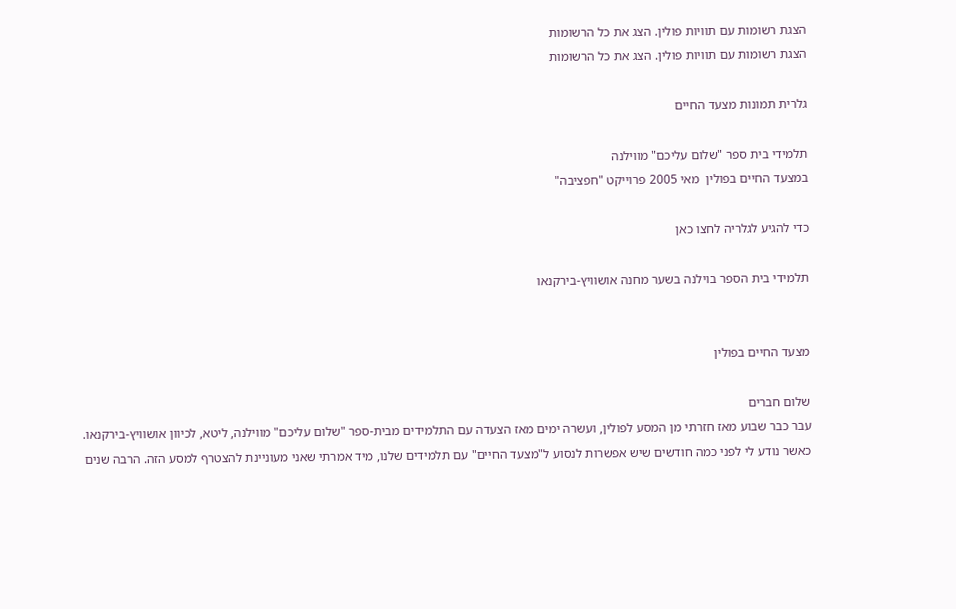הצגת רשומות עם תוויות פולין. הצג את כל הרשומות
הצגת רשומות עם תוויות פולין. הצג את כל הרשומות

גלרית תמונות מצעד החיים

תלמידי בית ספר "שלום עליכם" מווילנה
במצעד החיים בפולין  מאי 2005 פרוייקט "חפציבה"

כדי להגיע לגלריה לחצו כאן

תלמידי בית הספר בוילנה בשער מחנה אושוויץ-בירקנאו


מצעד החיים בפולין

שלום חברים
עבר כבר שבוע מאז חזרתי מן המסע לפולין, ועשרה ימים מאז הצעדה עם התלמידים מבית-ספר "שלום עליכם" מווילנה, ליטא, לכיוון אושוויץ-בירקנאו.
כאשר נודע לי לפני כמה חודשים שיש אפשרות לנסוע ל"מצעד החיים" עם תלמידים שלנו, מיד אמרתי שאני מעוניינת להצטרף למסע הזה. הרבה שנים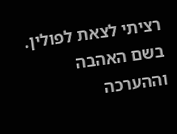רציתי לצאת לפולין. בשם האהבה וההערכה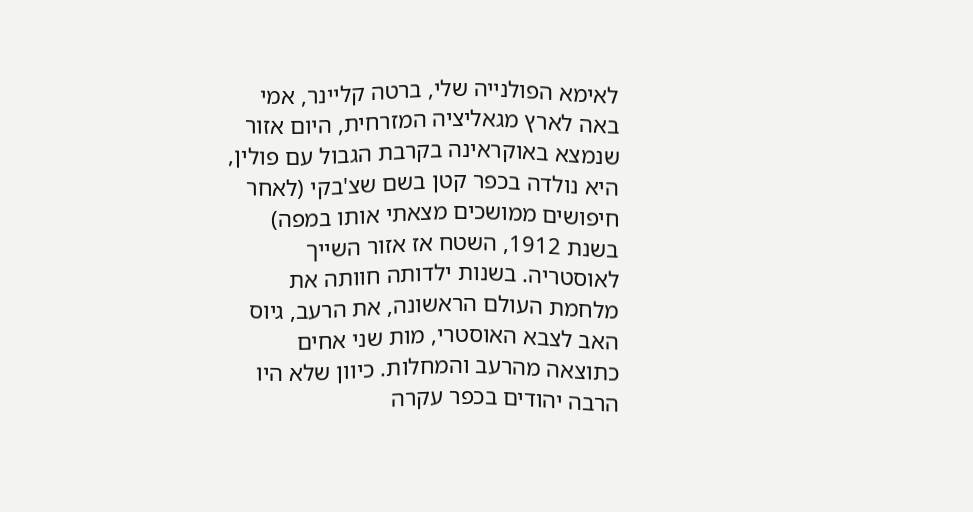לאימא הפולנייה שלי, ברטה קליינר, אמי באה לארץ מגאליציה המזרחית, היום אזור שנמצא באוקראינה בקרבת הגבול עם פולין, היא נולדה בכפר קטן בשם שצ'בקי (לאחר חיפושים ממושכים מצאתי אותו במפה) בשנת 1912, השטח אז אזור השייך לאוסטריה. בשנות ילדותה חוותה את מלחמת העולם הראשונה, את הרעב, גיוס האב לצבא האוסטרי, מות שני אחים כתוצאה מהרעב והמחלות. כיוון שלא היו הרבה יהודים בכפר עקרה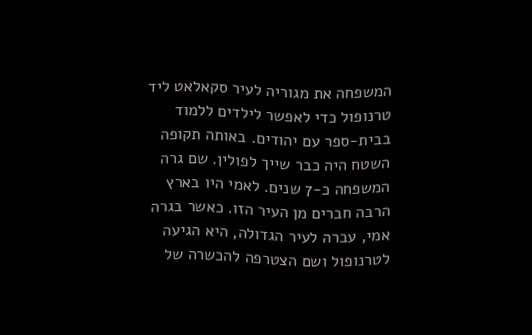המשפחה את מגוריה לעיר סקאלאט ליד טרנופול כדי לאפשר לילדים ללמוד בבית-ספר עם יהודים. באותה תקופה השטח היה כבר שייך לפולין. שם גרה המשפחה כ-7 שנים. לאמי היו בארץ הרבה חברים מן העיר הזו. כאשר בגרה אמי, עברה לעיר הגדולה, היא הגיעה לטרנופול ושם הצטרפה להכשרה של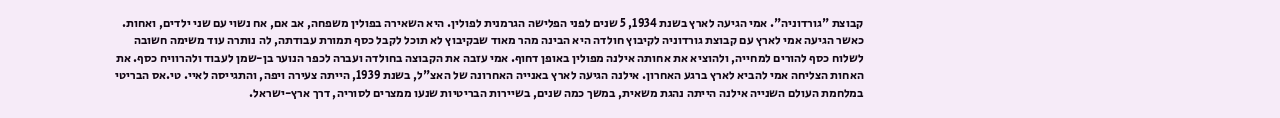קבוצת "גורדוניה". אמי הגיעה לארץ בשנת 1934, 5 שנים לפני הפלישה הגרמנית לפולין. היא השאירה בפולין משפחה, אב אם, אח נשוי עם שני ילדים, ואחות. כאשר הגיעה אמי לארץ עם קבוצת גורדוניה לקיבוץ חולדה היא הבינה מהר מאוד שבקיבוץ לא תוכל לקבל כסף תמורת עבודתה, לה נותרה עוד משימה חשובה לשלוח כסף להורים למחייה, ולהוציא את אחותה אילנה מפולין באופן דחוף. אמי עזבה את הקבוצה בחולדה ועברה לכפר הנוער בן-שמן לעבוד ולהרוויח כסף. את האחות הצליחה אמי להביא לארץ ברגע האחרון. אילנה הגיעה לארץ באנייה האחרונה של האצ"ל, בשנת 1939, הייתה צעירה ויפה, והתגייסה לאיי. טי.אס הבריטי במלחמת העולם השנייה אילנה הייתה נהגת משאית, במשך כמה שנים, בשיירות הבריטיות שנעו ממצרים לסוריה, דרך ארץ-ישראל.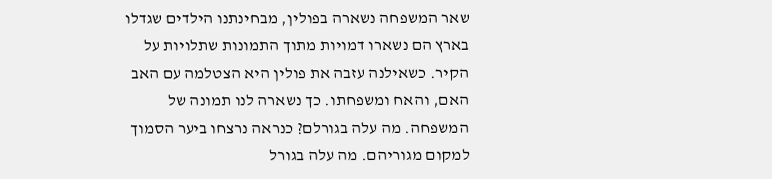שאר המשפחה נשארה בפולין, מבחינתנו הילדים שגדלו בארץ הם נשארו דמויות מתוך התמונות שתלויות על הקיר. כשאילנה עזבה את פולין היא הצטלמה עם האב האם, והאח ומשפחתו. כך נשארה לנו תמונה של המשפחה. מה עלה בגורלם? כנראה נרצחו ביער הסמוך למקום מגוריהם. מה עלה בגורל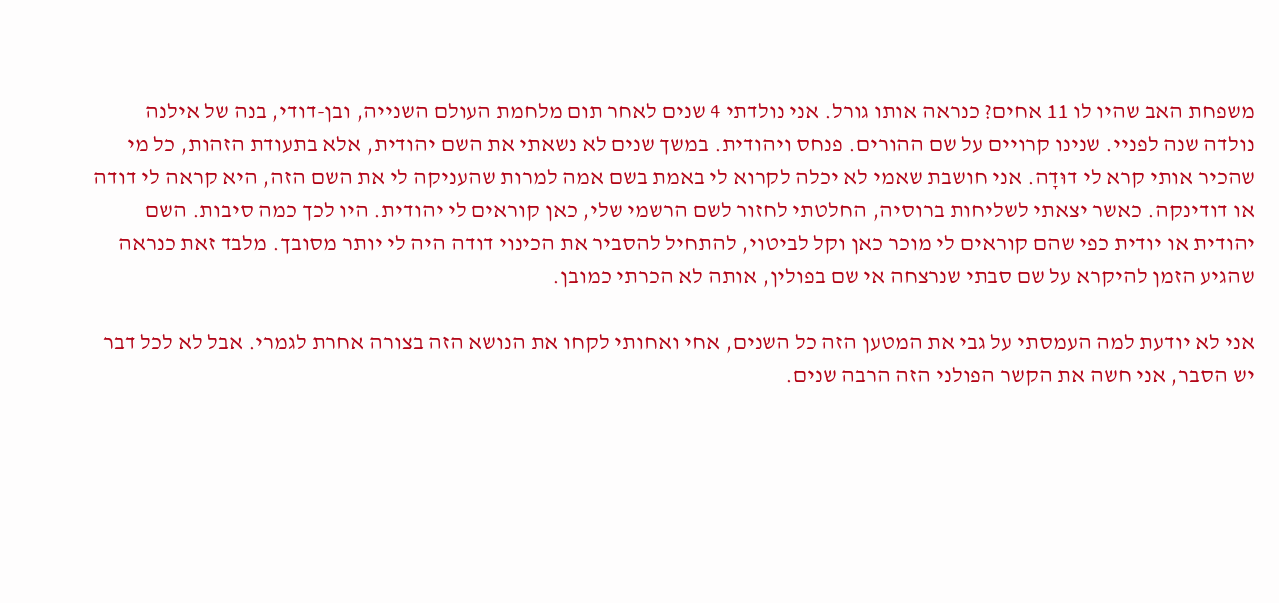משפחת האב שהיו לו 11 אחים? כנראה אותו גורל. אני נולדתי 4 שנים לאחר תום מלחמת העולם השנייה, ובן-דודי, בנה של אילנה נולדה שנה לפניי. שנינו קרויים על שם ההורים. פנחס ויהודית. במשך שנים לא נשאתי את השם יהודית, אלא בתעודת הזהות, כל מי שהכיר אותי קרא לי דוּדָה. אני חושבת שאמי לא יכלה לקרוא לי באמת בשם אמה למרות שהעניקה לי את השם הזה, היא קראה לי דודה או דודינקה. כאשר יצאתי לשליחות ברוסיה, החלטתי לחזור לשם הרשמי שלי, כאן קוראים לי יהודית. היו לכך כמה סיבות. השם יהודית או יודית כפי שהם קוראים לי מוכר כאן וקל לביטוי, להתחיל להסביר את הכינוי דודה היה לי יותר מסובך. מלבד זאת כנראה שהגיע הזמן להיקרא על שם סבתי שנרצחה אי שם בפולין, אותה לא הכרתי כמובן.

אני לא יודעת למה העמסתי על גבי את המטען הזה כל השנים, אחי ואחותי לקחו את הנושא הזה בצורה אחרת לגמרי. אבל לא לכל דבר יש הסבר, אני חשה את הקשר הפולני הזה הרבה שנים.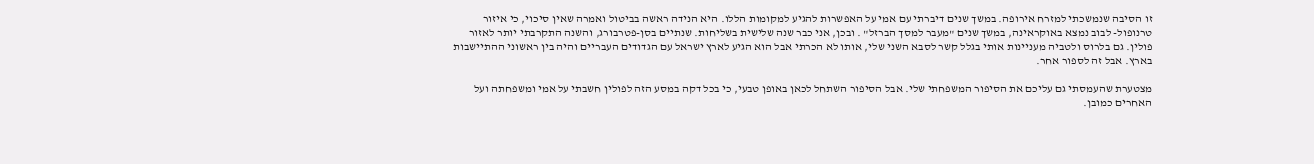זו הסיבה שנמשכתי למזרח אירופה. במשך שנים דיברתי עם אמי על האפשרות להגיע למקומות הללו. היא הנידה ראשה בביטול ואמרה שאין סיכוי, כי איזור טרנופול- לבוב נמצא באוקראינה, במשך שנים "מעבר למסך הברזל" . ובכן, אני כבר שנה שלישית בשליחות. שנתיים בסן-פטרבורג, והשנה התקרבתי יותר לאזור פולין. גם בלרוס ולטביה מעניינות אותי בגלל קשר לסבא השני שלי, אותו לא הכרתי אבל הוא הגיע לארץ ישראל עם הגדודים העבריים והיה בין ראשוני ההתיישבות בארץ. אבל זה לספור אחר.

מצטערת שהעמסתי גם עליכם את הסיפור המשפחתי שלי. אבל הסיפור השתחל לכאן באופן טבעי, כי בכל דקה במסע הזה לפולין חשבתי על אמי ומשפחתה ועל האחרים כמובן.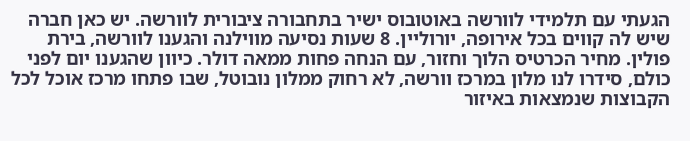הגעתי עם תלמידי לוורשה באוטובוס ישיר בתחבורה ציבורית לוורשה. יש כאן חברה שיש לה קווים בכל אירופה, יורוליין. 8 שעות נסיעה מווילנה והגענו לוורשה, בירת פולין. מחיר הכרטיס הלוך וחזור, עם הנחה פחות ממאה דולר. כיוון שהגענו יום לפני כולם, סידרו לנו מלון במרכז וורשה, לא רחוק ממלון נובוטל, שבו פתחו מרכז אוכל לכל הקבוצות שנמצאות באיזור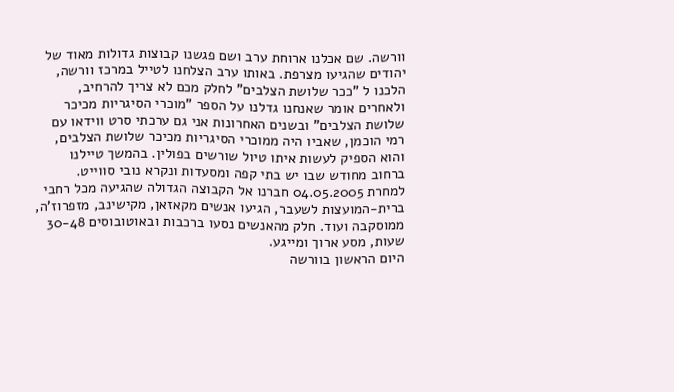וורשה. שם אכלנו ארוחת ערב ושם פגשנו קבוצות גדולות מאוד של יהודים שהגיעו מצרפת. באותו ערב הצלחנו לטייל במרכז וורשה, הלכנו ל "ככר שלושת הצלבים" לחלק מכם לא צריך להרחיב, ולאחרים אומר שאנחנו גדלנו על הספר "מוכרי הסיגריות מכיכר שלושת הצלבים" ובשנים האחרונות אני גם ערכתי סרט ווידאו עם רמי הוכמן, שאביו היה ממוכרי הסיגריות מכיכר שלושת הצלבים, והוא הספיק לעשות איתו טיול שורשים בפולין. בהמשך טיילנו ברחוב מחודש שבו יש בתי קפה ומסעדות ונקרא נובי סווייט.
למחרת 04.05.2005 חברנו אל הקבוצה הגדולה שהגיעה מכל רחבי ברית-המועצות לשעבר, הגיעו אנשים מקאזאן, מקישינב, מזפרוז'ה, ממוסקבה ועוד. חלק מהאנשים נסעו ברכבות ובאוטובוסים 30-48 שעות, מסע ארוך ומייגע.
היום הראשון בוורשה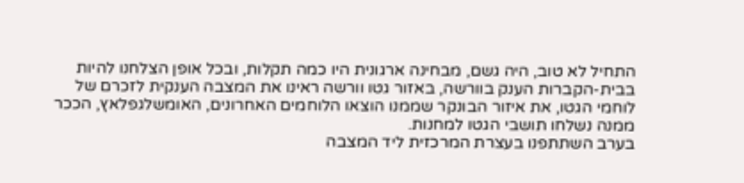התחיל לא טוב, היה גשם, מבחינה ארגונית היו כמה תקלות, ובכל אופן הצלחנו להיות בבית-הקברות הענק בוורשה, באזור גטו וורשה ראינו את המצבה הענקית לזכרם של לוחמי הגטו, את איזור הבונקר שממנו הוצאו הלוחמים האחרונים, האומשלגפלאץ, הככר ממנה נשלחו תושבי הגטו למחנות.
בערב השתתפנו בעצרת המרכזית ליד המצבה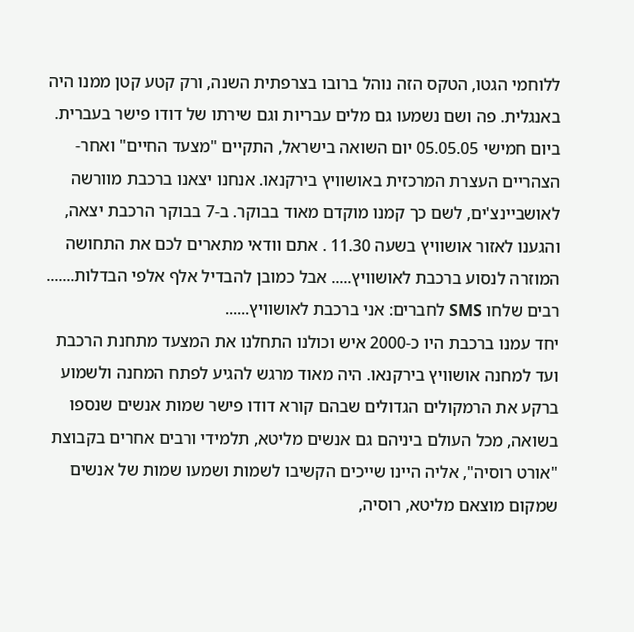ללוחמי הגטו, הטקס הזה נוהל ברובו בצרפתית השנה, ורק קטע קטן ממנו היה באנגלית. פה ושם נשמעו גם מלים עבריות וגם שירתו של דודו פישר בעברית.
ביום חמישי 05.05.05 יום השואה בישראל, התקיים "מצעד החיים" ואחר-הצהריים העצרת המרכזית באושוויץ בירקנאו. אנחנו יצאנו ברכבת מוורשה לאושביינצ'ים, לשם כך קמנו מוקדם מאוד בבוקר. ב-7 בבוקר הרכבת יצאה, והגענו לאזור אושוויץ בשעה 11.30 . אתם וודאי מתארים לכם את התחושה המוזרה לנסוע ברכבת לאושוויץ..... אבל כמובן להבדיל אלף אלפי הבדלות....... רבים שלחו SMS לחברים: אני ברכבת לאושוויץ......
יחד עמנו ברכבת היו כ-2000 איש וכולנו התחלנו את המצעד מתחנת הרכבת ועד למחנה אושוויץ בירקנאו. היה מאוד מרגש להגיע לפתח המחנה ולשמוע ברקע את הרמקולים הגדולים שבהם קורא דודו פישר שמות אנשים שנספו בשואה, מכל העולם ביניהם גם אנשים מליטא, תלמידי ורבים אחרים בקבוצת "אורט רוסיה", אליה היינו שייכים הקשיבו לשמות ושמעו שמות של אנשים שמקום מוצאם מליטא, רוסיה,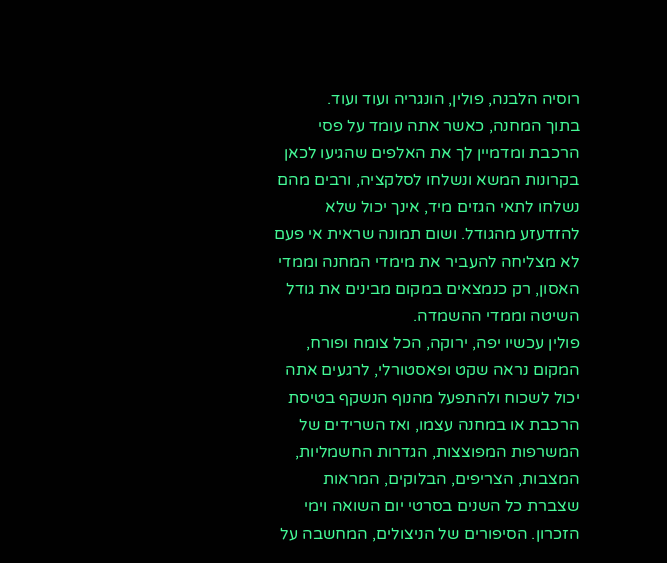רוסיה הלבנה, פולין, הונגריה ועוד ועוד.
בתוך המחנה, כאשר אתה עומד על פסי הרכבת ומדמיין לך את האלפים שהגיעו לכאן בקרונות המשא ונשלחו לסלקציה, ורבים מהם נשלחו לתאי הגזים מיד, אינך יכול שלא להזדעזע מהגודל. ושום תמונה שראית אי פעם לא מצליחה להעביר את מימדי המחנה וממדי האסון, רק כנמצאים במקום מבינים את גודל השיטה וממדי ההשמדה.
פולין עכשיו יפה, ירוקה, הכל צומח ופורח, המקום נראה שקט ופאסטורלי, לרגעים אתה יכול לשכוח ולהתפעל מהנוף הנשקף בטיסת הרכבת או במחנה עצמו, ואז השרידים של המשרפות המפוצצות, הגדרות החשמליות, המצבות, הצריפים, הבלוקים, המראות שצברת כל השנים בסרטי יום השואה וימי הזכרון. הסיפורים של הניצולים, המחשבה על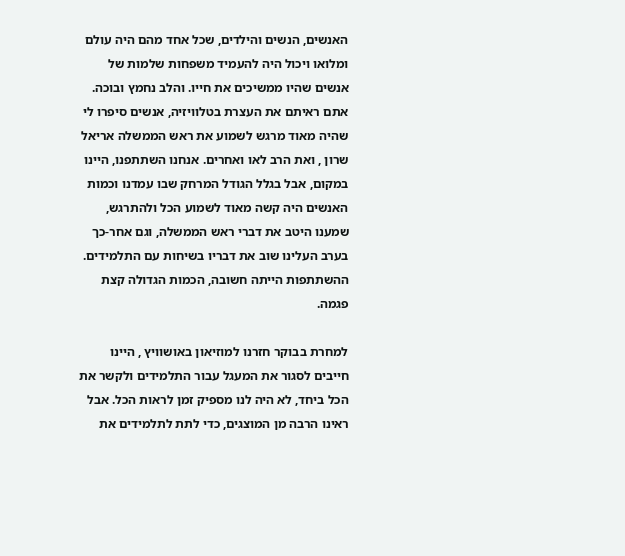האנשים, הנשים והילדים, שכל אחד מהם היה עולם ומלואו ויכול היה להעמיד משפחות שלמות של אנשים שהיו ממשיכים את חייו. והלב נחמץ ובוכה.
אתם ראיתם את העצרת בטלוויזיה, אנשים סיפרו לי שהיה מאוד מרגש לשמוע את ראש הממשלה אריאל שרון , ואת הרב לאו ואחרים. אנחנו השתתפנו, היינו במקום, אבל בגלל הגודל המרחק שבו עמדנו וכמות האנשים היה קשה מאוד לשמוע הכל ולהתרגש, שמענו היטב את דברי ראש הממשלה, וגם אחר-כך בערב העלינו שוב את דבריו בשיחות עם התלמידים. ההשתתפות הייתה חשובה, הכמות הגדולה קצת פגמה.

למחרת בבוקר חזרנו למוזיאון באושוויץ , היינו חייבים לסגור את המעגל עבור התלמידים ולקשר את הכל ביחד, לא היה לנו מספיק זמן לראות הכל. אבל ראינו הרבה מן המוצגים, כדי לתת לתלמידים את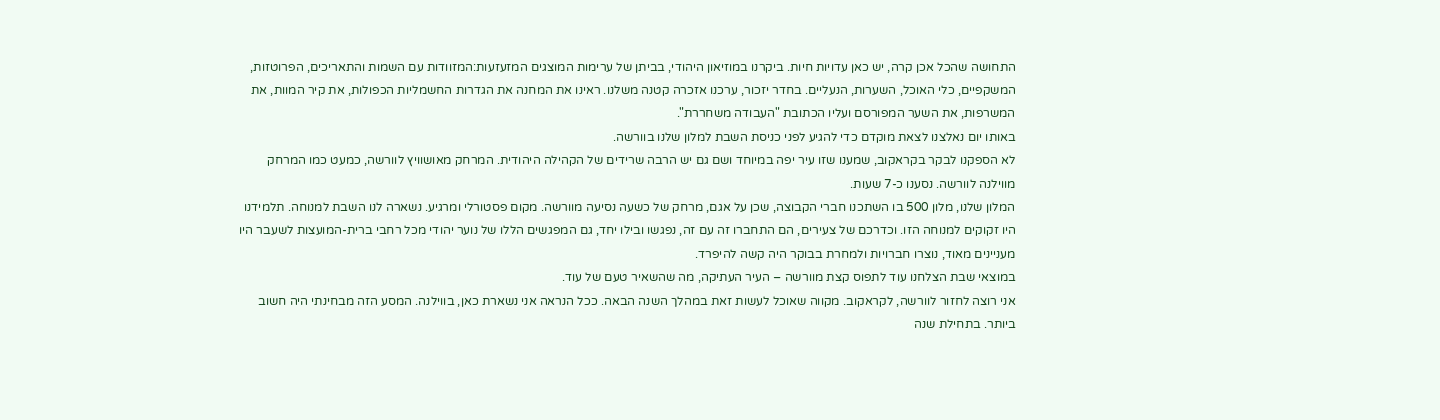התחושה שהכל אכן קרה, יש כאן עדויות חיות. ביקרנו במוזיאון היהודי, בביתן של ערימות המוצגים המזעזעות:המזוודות עם השמות והתאריכים, הפרוטזות, המשקפיים, כלי האוכל, השערות, הנעליים. בחדר יזכור, ערכנו אזכרה קטנה משלנו. ראינו את המחנה את הגדרות החשמליות הכפולות, את קיר המוות, את המשרפות, את השער המפורסם ועליו הכתובת "העבודה משחררת".
באותו יום נאלצנו לצאת מוקדם כדי להגיע לפני כניסת השבת למלון שלנו בוורשה.
לא הספקנו לבקר בקראקוב, שמענו שזו עיר יפה במיוחד ושם גם יש הרבה שרידים של הקהילה היהודית. המרחק מאושוויץ לוורשה, כמעט כמו המרחק מווילנה לוורשה. נסענו כ-7 שעות.
המלון שלנו, מלון 500 בו השתכנו חברי הקבוצה, שכן על אגם, מרחק של כשעה נסיעה מוורשה. מקום פסטורלי ומרגיע. נשארה לנו השבת למנוחה. תלמידנו היו זקוקים למנוחה הזו. וכדרכם של צעירים, הם התחברו זה עם זה, נפגשו ובילו יחד, גם המפגשים הללו של נוער יהודי מכל רחבי ברית-המועצות לשעבר היו מעניינים מאוד, נוצרו חברויות ולמחרת בבוקר היה קשה להיפרד.
במוצאי שבת הצלחנו עוד לתפוס קצת מוורשה – העיר העתיקה, מה שהשאיר טעם של עוד.
אני רוצה לחזור לוורשה, לקראקוב. מקווה שאוכל לעשות זאת במהלך השנה הבאה. ככל הנראה אני נשארת כאן, בווילנה. המסע הזה מבחינתי היה חשוב ביותר. בתחילת שנה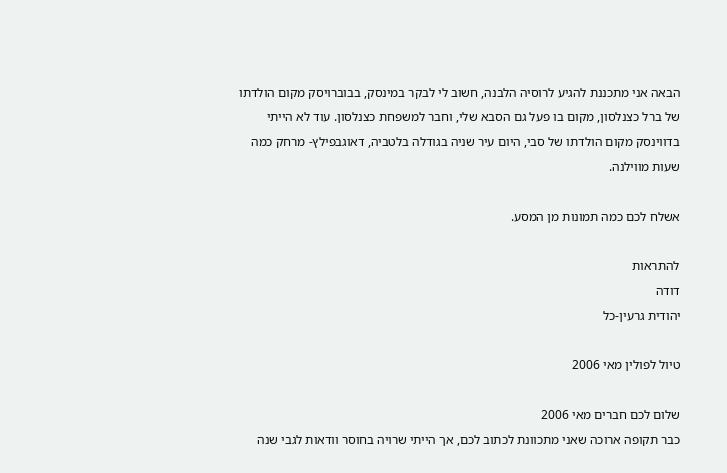הבאה אני מתכננת להגיע לרוסיה הלבנה, חשוב לי לבקר במינסק, בבוברויסק מקום הולדתו של ברל כצנלסון, מקום בו פעל גם הסבא שלי, וחבר למשפחת כצנלסון. עוד לא הייתי בדווינסק מקום הולדתו של סבי, היום עיר שניה בגודלה בלטביה, דאוגבפילץ- מרחק כמה שעות מווילנה.

אשלח לכם כמה תמונות מן המסע.

להתראות
דודה
יהודית גרעין-כל

טיול לפולין מאי 2006

שלום לכם חברים מאי 2006
כבר תקופה ארוכה שאני מתכוונת לכתוב לכם, אך הייתי שרויה בחוסר וודאות לגבי שנה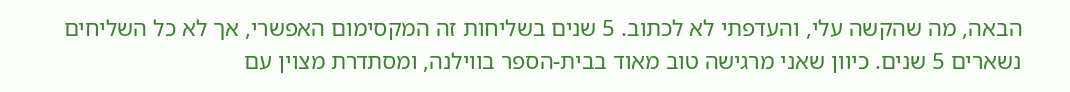הבאה, מה שהקשה עלי, והעדפתי לא לכתוב. 5 שנים בשליחות זה המקסימום האפשרי, אך לא כל השליחים נשארים 5 שנים. כיוון שאני מרגישה טוב מאוד בבית-הספר בווילנה, ומסתדרת מצוין עם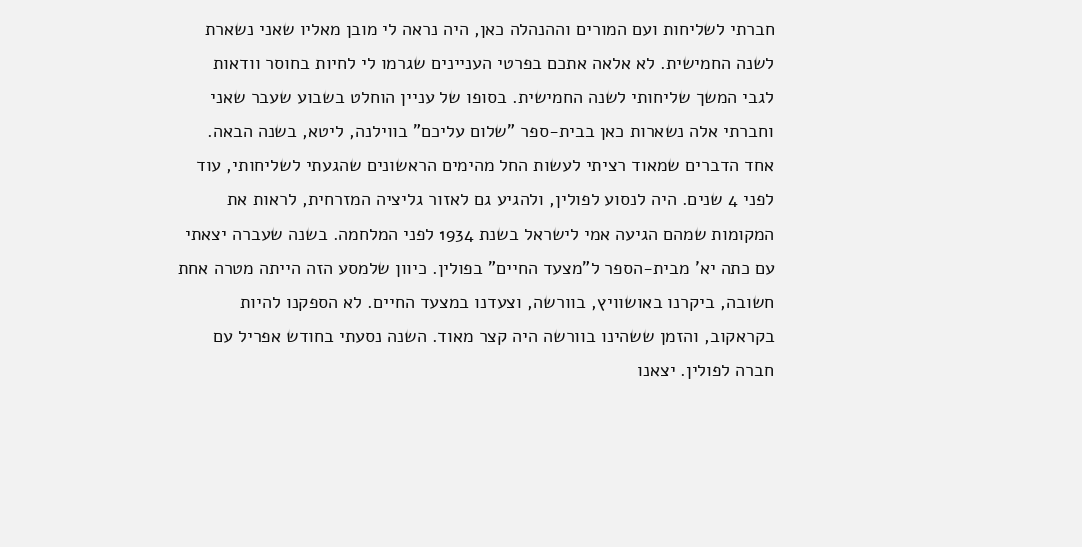חברתי לשליחות ועם המורים וההנהלה כאן, היה נראה לי מובן מאליו שאני נשארת לשנה החמישית. לא אלאה אתכם בפרטי העניינים שגרמו לי לחיות בחוסר וודאות לגבי המשך שליחותי לשנה החמישית. בסופו של עניין הוחלט בשבוע שעבר שאני וחברתי אלה נשארות כאן בבית-ספר "שלום עליכם" בווילנה, ליטא, בשנה הבאה.
אחד הדברים שמאוד רציתי לעשות החל מהימים הראשונים שהגעתי לשליחותי, עוד לפני 4 שנים. היה לנסוע לפולין, ולהגיע גם לאזור גליציה המזרחית, לראות את המקומות שמהם הגיעה אמי לישראל בשנת 1934 לפני המלחמה. בשנה שעברה יצאתי עם כתה יא' מבית-הספר ל"מצעד החיים" בפולין. כיוון שלמסע הזה הייתה מטרה אחת חשובה, ביקרנו באושוויץ, בוורשה, וצעדנו במצעד החיים. לא הספקנו להיות בקראקוב, והזמן ששהינו בוורשה היה קצר מאוד. השנה נסעתי בחודש אפריל עם חברה לפולין. יצאנו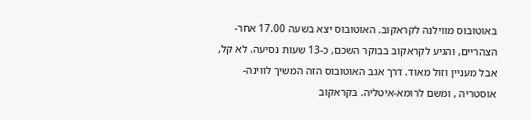באוטובוס מווילנה לקראקוב. האוטובוס יצא בשעה 17.00 אחר-הצהריים, והגיע לקראקוב בבוקר השכם, כ-13 שעות נסיעה. לא קל, אבל מעניין וזול מאוד. דרך אגב האוטובוס הזה המשיך לווינה-אוסטריה , ומשם לרומא-איטליה. בקראקוב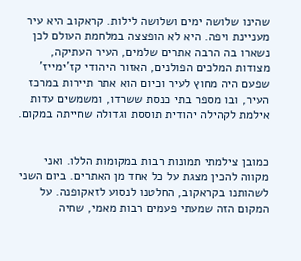שהינו שלושה ימים ושלושה לילות. קראקוב היא עיר מעניינת ויפה. היא לא הופצצה במלחמת העולם לכן נשארו בה הרבה אתרים שלמים, העיר העתיקה, מצודות המלכים הפולנים, האזור היהודי קז'ימייז' שפעם היה מחוץ לעיר וכיום הוא אתר תיירות במרכז העיר, ובו מספר בתי כנסת ששרדו, ומשמשים עדות אילמת לקהילה יהודית תוססת וגדולה שחייתה במקום.


כמובן צילמתי תמונות רבות במקומות הללו. ואני מקווה להכין מצגת על כל אחד מן האתרים. ביום השני לשהותנו בקראקוב, החלטנו לנסוע לזאקופנה. על המקום הזה שמעתי פעמים רבות מאמי, שחיה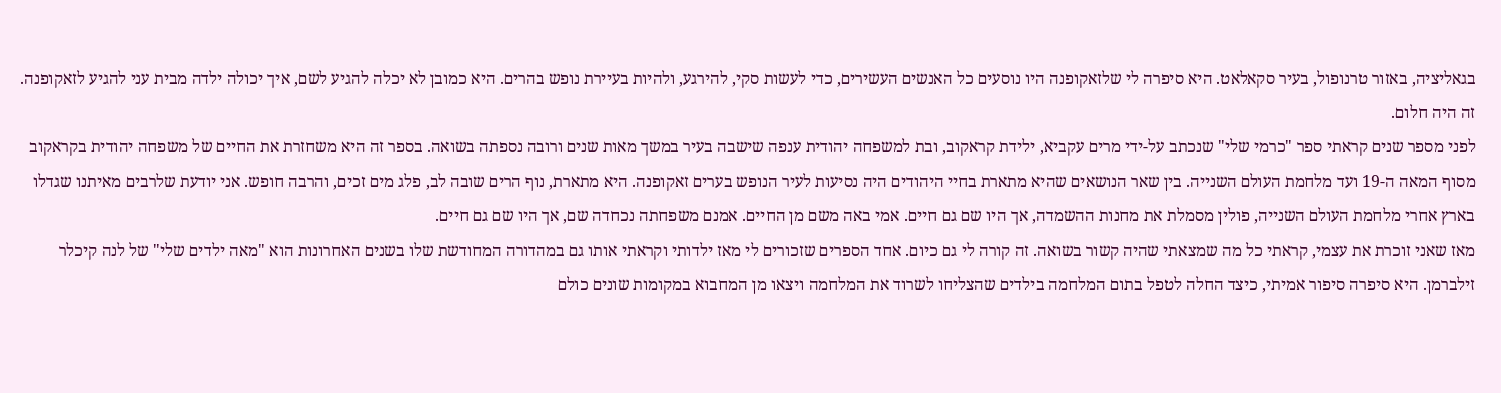בגאליציה, באזור טרנופול, בעיר סקאלאט. היא סיפרה לי שלזאקופנה היו נוסעים כל האנשים העשירים, כדי לעשות סקי, להירגע, ולהיות בעיירת נופש בהרים. היא כמובן לא יכלה להגיע לשם, איך יכולה ילדה מבית עני להגיע לזאקופנה. זה היה חלום.
לפני מספר שנים קראתי ספר "כרמי שלי" שנכתב על-ידי מרים עקביא, ילידת קראקוב, ובת למשפחה יהודית ענפה שישבה בעיר במשך מאות שנים ורובה נספתה בשואה. בספר זה היא משחזרת את החיים של משפחה יהודית בקראקוב מסוף המאה ה-19 ועד מלחמת העולם השנייה. בין שאר הנושאים שהיא מתארת בחיי היהודים היה נסיעות לעיר הנופש בערים זאקופנה. היא מתארת, נוף הרים שובה לב, פלג מים זכים, והרבה חופש. אני יודעת שלרבים מאיתנו שגדלו בארץ אחרי מלחמת העולם השנייה, פולין מסמלת את מחנות ההשמדה, אך היו שם גם חיים. אמי באה משם מן החיים. אמנם משפחתה נכחדה שם, אך היו שם גם חיים.
מאז שאני זוכרת את עצמי, קראתי כל מה שמצאתי שהיה קשור בשואה. זה קורה לי גם כיום. אחד הספרים שזכורים לי מאז ילדותי וקראתי אותו גם במהדורה המחודשת שלו בשנים האחרונות הוא "מאה ילדים שלי" של לנה קיכלר זילברמן. היא סיפרה סיפור אמיתי, כיצד החלה לטפל בתום המלחמה בילדים שהצליחו לשרוד את המלחמה ויצאו מן המחבוא במקומות שונים כולם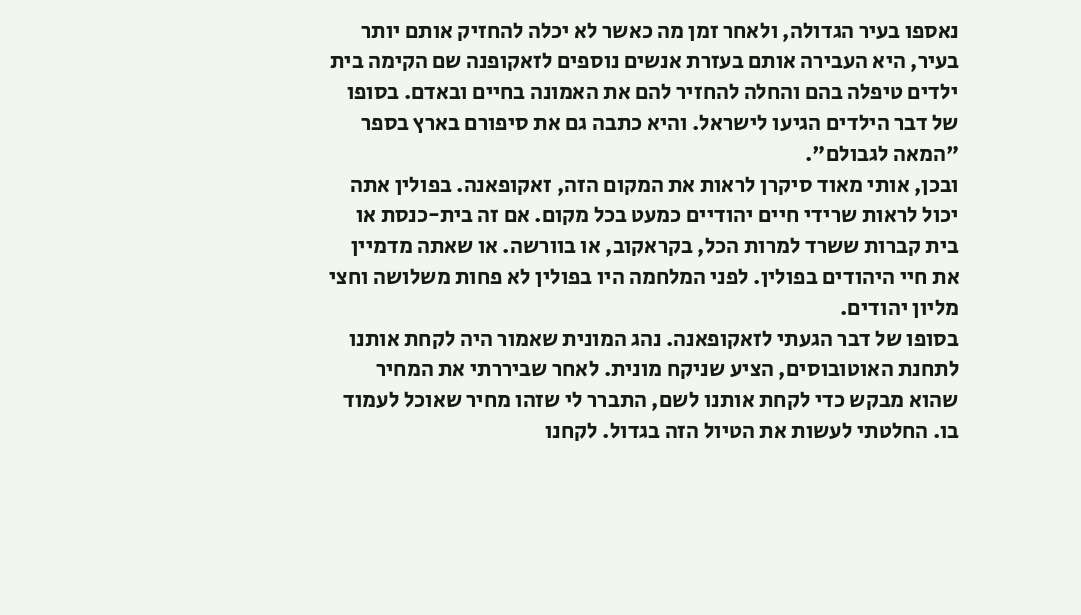נאספו בעיר הגדולה, ולאחר זמן מה כאשר לא יכלה להחזיק אותם יותר בעיר, היא העבירה אותם בעזרת אנשים נוספים לזאקופנה שם הקימה בית ילדים טיפלה בהם והחלה להחזיר להם את האמונה בחיים ובאדם. בסופו של דבר הילדים הגיעו לישראל. והיא כתבה גם את סיפורם בארץ בספר "המאה לגבולם".
ובכן, אותי מאוד סיקרן לראות את המקום הזה, זאקופאנה. בפולין אתה יכול לראות שרידי חיים יהודיים כמעט בכל מקום. אם זה בית-כנסת או בית קברות ששרד למרות הכל, בקראקוב, או בוורשה. או שאתה מדמיין את חיי היהודים בפולין. לפני המלחמה היו בפולין לא פחות משלושה וחצי מליון יהודים.
בסופו של דבר הגעתי לזאקופאנה. נהג המונית שאמור היה לקחת אותנו לתחנת האוטובוסים, הציע שניקח מונית. לאחר שביררתי את המחיר שהוא מבקש כדי לקחת אותנו לשם, התברר לי שזהו מחיר שאוכל לעמוד בו. החלטתי לעשות את הטיול הזה בגדול. לקחנו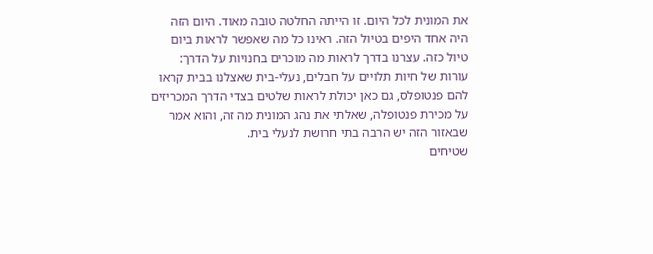את המונית לכל היום. זו הייתה החלטה טובה מאוד. היום הזה היה אחד היפים בטיול הזה. ראינו כל מה שאפשר לראות ביום טיול כזה. עצרנו בדרך לראות מה מוכרים בחנויות על הדרך: עורות של חיות תלויים על חבלים, נעלי-בית שאצלנו בבית קראו להם פנטופלס, גם כאן יכולת לראות שלטים בצדי הדרך המכריזים על מכירת פנטופלה, שאלתי את נהג המונית מה זה, והוא אמר שבאזור הזה יש הרבה בתי חרושת לנעלי בית.
שטיחים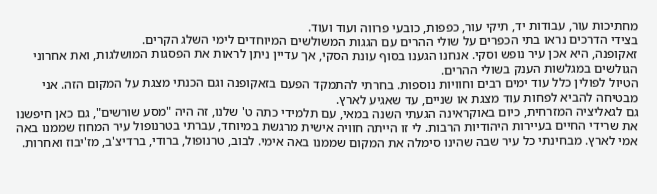מחתיכות עור, עבודות יד, תיקי עור, כפפות, כובעי פרווה ועוד ועוד.
בצידי הדרכים נראו בתי הכפרים על שולי ההרים עם הגגות המשולשים המיוחדים לימי השלג הקרים.
זאקופנה, היא אכן עיר נופש וסקי. אנחנו הגענו בסוף עונת הסקי, אך עדיין ניתן לראות את הפסגות המושלגות, ואת אחרוני הגולשים במגלשות הענק בשולי ההרים.
הטיול לפולין כלל עוד ימים רבים וחוויות נוספות. בחרתי להתמקד הפעם בזאקופנה וגם הכנתי מצגת על המקום הזה. אני מבטיחה להביא לפחות עוד מצגת או שניים, עד שאגיע לארץ.
גם לגאליציה המזרחית, כיום באוקראינה הגעתי השנה במאי, עם תלמידי כתה ט' שלנו, זה היה "מסע שורשים", גם כאן חיפשנו את שרידי החיים בעיירות היהודיות הרבות. לי זו הייתה חוויה אישית מרגשת במיוחד, עברתי בטרנופול עיר המחוז שממנו באה אמי לארץ. מבחינתי כל עיר שבה שהינו סימלה את המקום שממנו באה אימי. לבוב, טרנופול, ברודי, ברדיצ'ב, מז'יבוז ואחרות.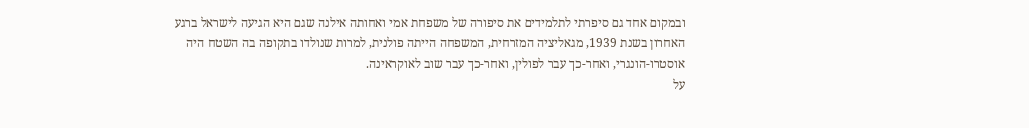ובמקום אחד גם סיפרתי לתלמידים את סיפורה של משפחת אמי ואחותה אילנה שגם היא הגיעה לישראל ברגע האחרון בשנת 1939, מגאליציה המזרחית, המשפחה הייתה פולנית, למרות שנולדו בתקופה בה השטח היה אוסטרו-הונגרי, ואחר-כך עבר לפולין, ואחר-כך עבר שוב לאוקראינה.
על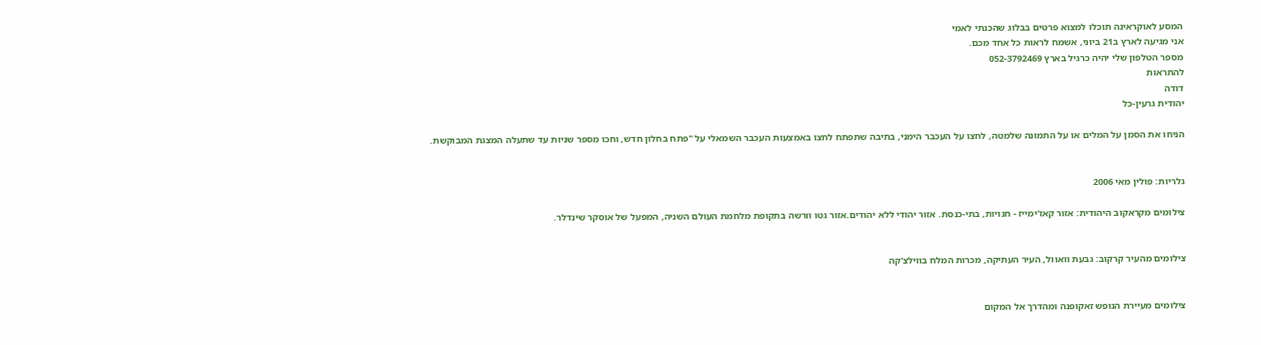המסע לאוקראינה תוכלו למצוא פרטים בבלוג שהכנתי לאמי
אני מגיעה לארץ ב21 ביוני, אשמח לראות כל אחד מכם.
מספר הטלפון שלי יהיה כרגיל בארץ 052-3792469
להתראות
דודה
יהודית גרעין-כל

הניחו את הסמן על המלים או על התמונה שלמטה, לחצו על העכבר הימני, בתיבה שתפתח לחצו באמצעות העכבר השמאלי על "פתח בחלון חדש, וחכו מספר שניות עד שתעלה המצגת המבוקשת.


גלריות: פולין מאי 2006

צילומים מקראקוב היהודית: אזור קאז'ימייז - חנויות, בתי-כנסת. אזור יהודי ללא יהודים.אזור גטו וורשה בתקופת מלחמת העולם השניה, המפעל של אוסקר שינדלר.


צילומים מהעיר קרקוב: גבעת וואוול, העיר העתיקה, מכרות המלח בווילצ'קה


צילומים מעיירת הנופש זאקופנה ומהדרך אל המקום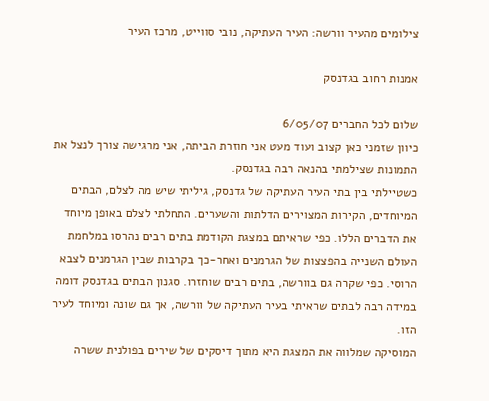צילומים מהעיר וורשה: העיר העתיקה, נובי סווייט, מרכז העיר

אמנות רחוב בגדנסק

שלום לכל החברים 6/05/07
כיוון שזמני כאן קצוב ועוד מעט אני חוזרת הביתה, אני מרגישה צורך לנצל את התמונות שצילמתי בהנאה רבה בגדנסק.
כשטיילתי בין בתי העיר העתיקה של גדנסק, גיליתי שיש מה לצלם, הבתים המיוחדים, הקירות המצוירים הדלתות והשערים. התחלתי לצלם באופן מיוחד את הדברים הללו. כפי שראיתם במצגת הקודמת בתים רבים נהרסו במלחמת העולם השנייה בהפצצות של הגרמנים ואחר-כך בקרבות שבין הגרמנים לצבא הרוסי. כפי שקרה גם בוורשה, בתים רבים שוחזרו. סגנון הבתים בגדנסק דומה במידה רבה לבתים שראיתי בעיר העתיקה של וורשה, אך גם שונה ומיוחד לעיר הזו.
המוסיקה שמלווה את המצגת היא מתוך דיסקים של שירים בפולנית ששרה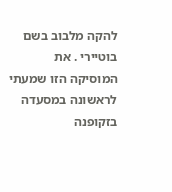להקה מלבוב בשם בוטיירי . את המוסיקה הזו שמעתי לראשונה במסעדה בזקופנה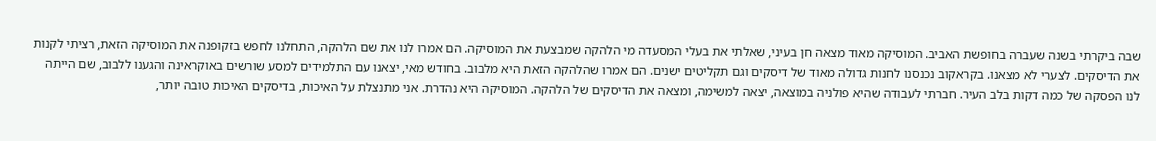שבה ביקרתי בשנה שעברה בחופשת האביב. המוסיקה מאוד מצאה חן בעיני, שאלתי את בעלי המסעדה מי הלהקה שמבצעת את המוסיקה. הם אמרו לנו את שם הלהקה, התחלנו לחפש בזקופנה את המוסיקה הזאת, רציתי לקנות את הדיסקים. לצערי לא מצאנו. בקראקוב נכנסנו לחנות גדולה מאוד של דיסקים וגם תקליטים ישנים. הם אמרו שהלהקה הזאת היא מלבוב. בחודש מאי, יצאנו עם התלמידים למסע שורשים באוקראינה והגענו ללבוב, שם הייתה לנו הפסקה של כמה דקות בלב העיר. חברתי לעבודה שהיא פולניה במוצאה, יצאה למשימה, ומצאה את הדיסקים של הלהקה. המוסיקה היא נהדרת. אני מתנצלת על האיכות, בדיסקים האיכות טובה יותר,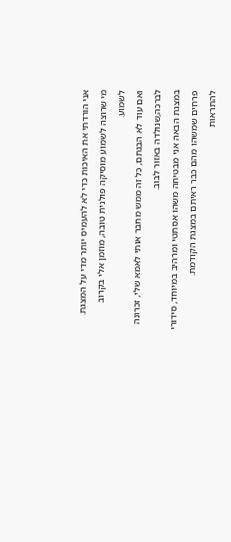אני הורדתי את האיכות כדי לא להעמיס יותר מדי על המצגת.
מי שרוצה לשמוע מוסיקה פולנית טובה, מוזמן אלי בקרוב לשמוע.
ואם עוד לא הבנתם, כל זה ממש מחבר אותי לאמא שלי, זכרונה לברכה,שנולדה באזור לבוב.
במצגת הבאה אני מבטיחה משהו אסתטי ומרהיב במיוחד, סידורי פרחים שמשהו מהם כבר ראיתם במצגת הקודמת.
להתראות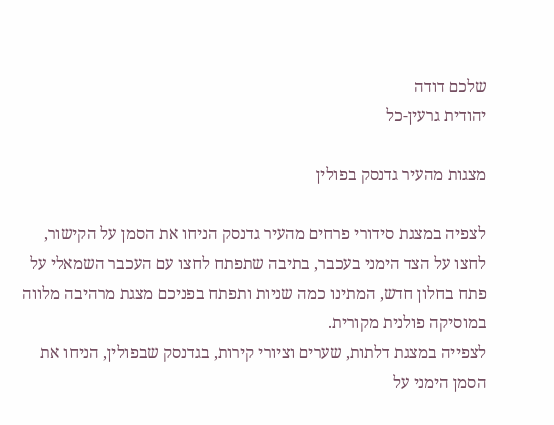שלכם דודה
יהודית גרעין-כל

מצגות מהעיר גדנסק בפולין

לצפיה במצגת סידורי פרחים מהעיר גדנסק הניחו את הסמן על הקישור, לחצו על הצד הימני בעכבר, בתיבה שתפתח לחצו עם העכבר השמאלי על פתח בחלון חדש, המתינו כמה שניות ותפתח בפניכם מצגת מרהיבה מלווה במוסיקה פולנית מקורית.
לצפייה במצגת דלתות, שערים וציורי קירות, בגדנסק שבפולין, הניחו את הסמן הימני על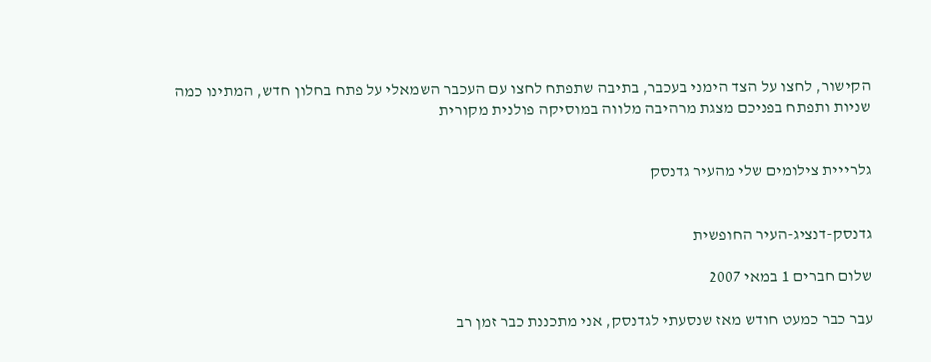הקישור, לחצו על הצד הימני בעכבר, בתיבה שתפתח לחצו עם העכבר השמאלי על פתח בחלון חדש, המתינו כמה שניות ותפתח בפניכם מצגת מרהיבה מלווה במוסיקה פולנית מקורית


גלרייית צילומים שלי מהעיר גדנסק


גדנסק-דנציג-העיר החופשית

שלום חברים 1 במאי 2007

עבר כבר כמעט חודש מאז שנסעתי לגדנסק, אני מתכננת כבר זמן רב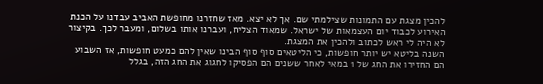להכין מצגת עם התמונות שצילמתי שם. אך לא יצא. מאז שחזרנו מחופשת האביב עבדנו על הכנת האירוע לכבוד יום העצמאות של ישראל. שמאוד הצליח, ועברנו אותו בשלום, ומעבר לכך. בקיצור לא היה לי ראש לכתוב ולהכין את המצגת.
השנה בליטא יש יותר חופשות, כי הליטאים סוף סוף הבינו שאין להם כמעט חופשות, אז השבוע הם החזירו את החג של 1 במאי לאחר ששנים הם הפסיקו לחגוג את החג הזה, בגלל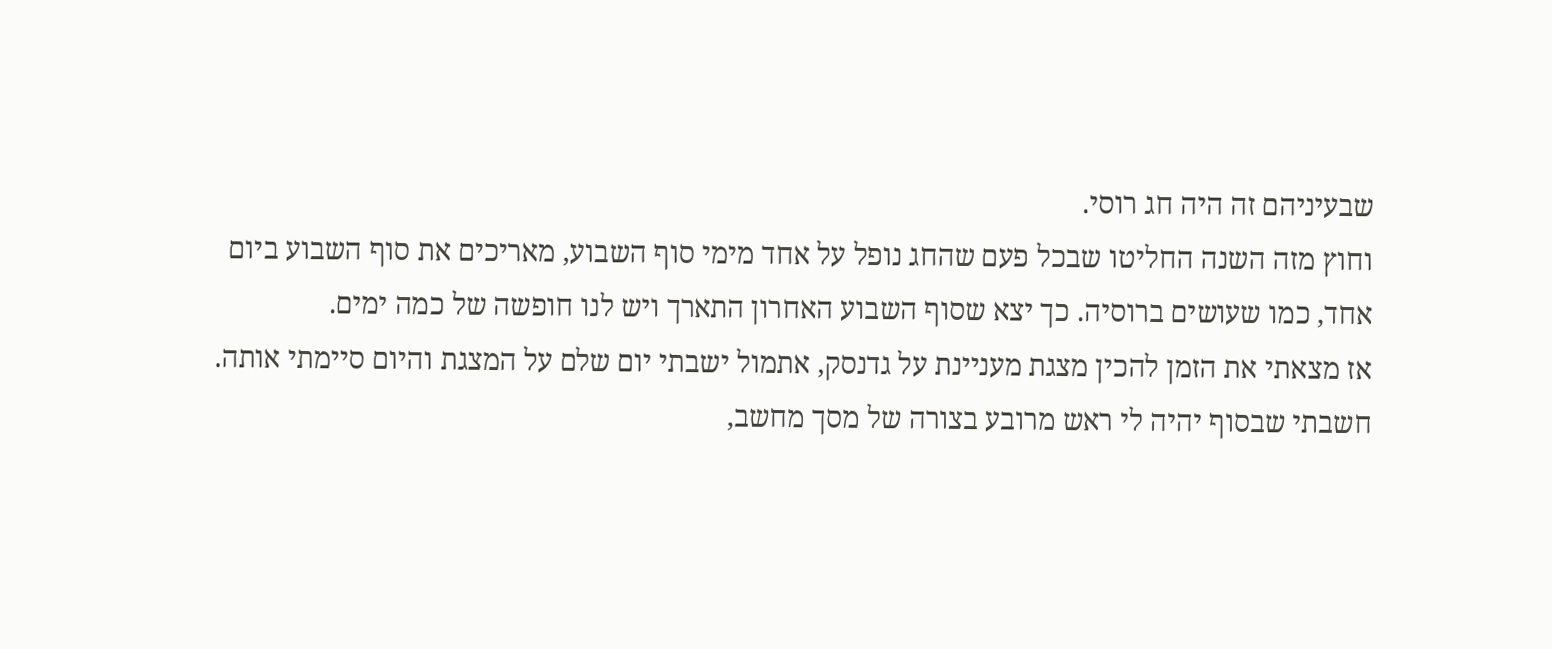שבעיניהם זה היה חג רוסי.
וחוץ מזה השנה החליטו שבכל פעם שהחג נופל על אחד מימי סוף השבוע, מאריכים את סוף השבוע ביום אחד, כמו שעושים ברוסיה. כך יצא שסוף השבוע האחרון התארך ויש לנו חופשה של כמה ימים.
אז מצאתי את הזמן להכין מצגת מעניינת על גדנסק, אתמול ישבתי יום שלם על המצגת והיום סיימתי אותה. חשבתי שבסוף יהיה לי ראש מרובע בצורה של מסך מחשב,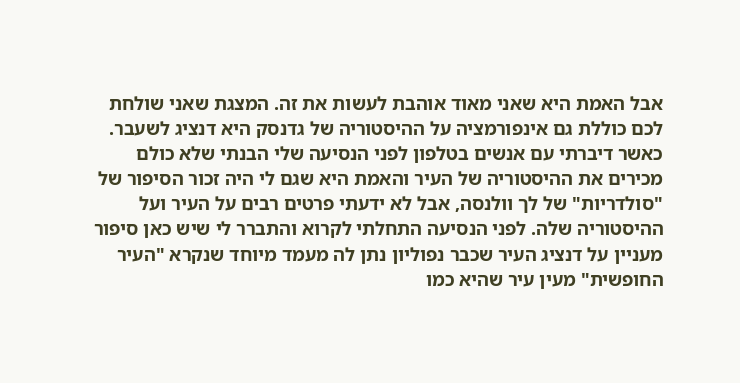אבל האמת היא שאני מאוד אוהבת לעשות את זה. המצגת שאני שולחת לכם כוללת גם אינפורמציה על ההיסטוריה של גדנסק היא דנציג לשעבר. כאשר דיברתי עם אנשים בטלפון לפני הנסיעה שלי הבנתי שלא כולם מכירים את ההיסטוריה של העיר והאמת היא שגם לי היה זכור הסיפור של "סולדריות" של לך וולנסה, אבל לא ידעתי פרטים רבים על העיר ועל ההיסטוריה שלה. לפני הנסיעה התחלתי לקרוא והתברר לי שיש כאן סיפור מעניין על דנציג העיר שכבר נפוליון נתן לה מעמד מיוחד שנקרא "העיר החופשית" מעין עיר שהיא כמו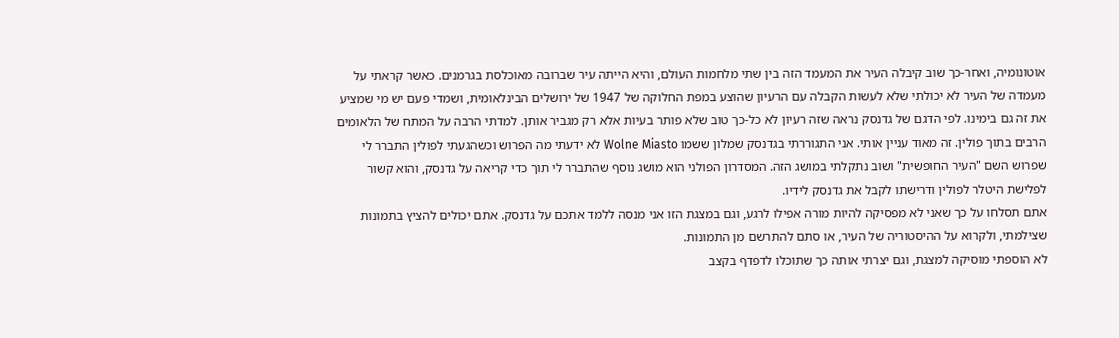אוטונומיה, ואחר-כך שוב קיבלה העיר את המעמד הזה בין שתי מלחמות העולם, והיא הייתה עיר שברובה מאוכלסת בגרמנים. כאשר קראתי על מעמדה של העיר לא יכולתי שלא לעשות הקבלה עם הרעיון שהוצע במפת החלוקה של 1947 של ירושלים הבינלאומית, ושמדי פעם יש מי שמציע את זה גם בימינו. לפי הדגם של גדנסק נראה שזה רעיון לא כל-כך טוב שלא פותר בעיות אלא רק מגביר אותן. למדתי הרבה על המתח של הלאומים הרבים בתוך פולין. זה מאוד עניין אותי. אני התגוררתי בגדנסק שמלון ששמו Wolne Miasto לא ידעתי מה הפרוש וכשהגעתי לפולין התברר לי שפרוש השם "העיר החופשית" ושוב נתקלתי במושג הזה. המסדרון הפולני הוא מושג נוסף שהתברר לי תוך כדי קריאה על גדנסק, והוא קשור לפלישת היטלר לפולין ודרישתו לקבל את גדנסק לידיו.
אתם תסלחו על כך שאני לא מפסיקה להיות מורה אפילו לרגע, וגם במצגת הזו אני מנסה ללמד אתכם על גדנסק. אתם יכולים להציץ בתמונות שצילמתי, ולקרוא על ההיסטוריה של העיר, או סתם להתרשם מן התמונות.
לא הוספתי מוסיקה למצגת, וגם יצרתי אותה כך שתוכלו לדפדף בקצב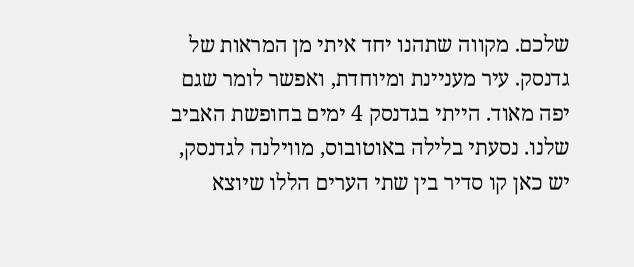שלכם. מקווה שתהנו יחד איתי מן המראות של גדנסק. עיר מעניינת ומיוחדת, ואפשר לומר שגם יפה מאוד. הייתי בגדנסק 4 ימים בחופשת האביב שלנו. נסעתי בלילה באוטובוס, מווילנה לגדנסק, יש כאן קו סדיר בין שתי הערים הללו שיוצא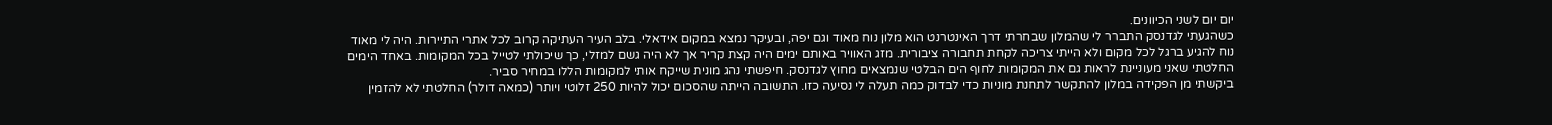יום יום לשני הכיוונים.
כשהגעתי לגדנסק התברר לי שהמלון שבחרתי דרך האינטרנט הוא מלון נוח מאוד וגם יפה, ובעיקר נמצא במקום אידאלי. בלב העיר העתיקה קרוב לכל אתרי התיירות. היה לי מאוד נוח להגיע ברגל לכל מקום ולא הייתי צריכה לקחת תחבורה ציבורית. מזג האוויר באותם ימים היה קצת קריר אך לא היה גשם למזלי, כך שיכולתי לטייל בכל המקומות. באחד הימים החלטתי שאני מעוניינת לראות גם את המקומות לחוף הים הבלטי שנמצאים מחוץ לגדנסק. חיפשתי נהג מונית שייקח אותי למקומות הללו במחיר סביר.
ביקשתי מן הפקידה במלון להתקשר לתחנת מוניות כדי לבדוק כמה תעלה לי נסיעה כזו. התשובה הייתה שהסכום יכול להיות 250 זלוטי ויותר (כמאה דולר) החלטתי לא להזמין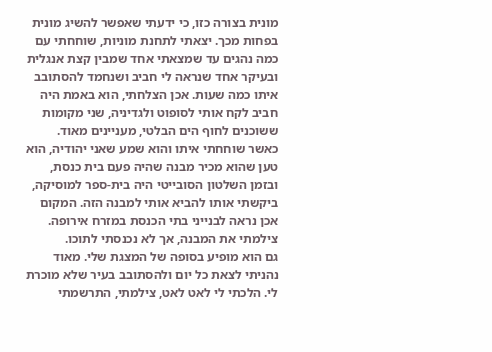מונית בצורה כזו, כי ידעתי שאפשר להשיג מונית בפחות מכך. יצאתי לתחנת מוניות, שוחחתי עם כמה נהגים עד שמצאתי אחד שמבין קצת אנגלית ובעיקר אחד שנראה לי חביב ושנחמד להסתובב איתו כמה שעות. אכן הצלחתי, הוא באמת היה חביב לקח אותי לסופוט ולגדיניה, שני מקומות ששוכנים לחוף הים הבלטי, מעניינים מאוד. כאשר שוחחתי איתו והוא שמע שאני יהודיה, הוא טען שהוא מכיר מבנה שהיה פעם בית כנסת, ובזמן השלטון הסובייטי היה בית-ספר למוסיקה, ביקשתי אותו להביא אותי למבנה הזה. המקום אכן נראה לבנייני בתי הכנסת במזרח אירופה. צילמתי את המבנה, אך לא נכנסתי לתוכו.
גם הוא מופיע בסופה של המצגת שלי. מאוד נהניתי לצאת כל יום ולהסתובב בעיר שלא מוכרת לי. הלכתי לי לאט לאט, צילמתי, התרשמתי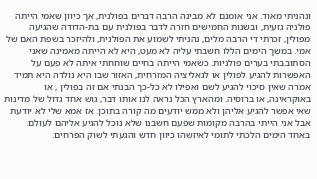ונהניתי מאוד. אני אומנם לא מבינה הרבה דברים בפולנית, אך כיוון שאמי הייתה פולניה גזעית, ובשנות החמישים חזרה לדבר בפולנית עם בת-הדודה שהגיעה מפולין, זכרתי די הרבה מלים, נהניתי לשמוע את הפולנית, ולהיזכר בשפת האם של אמי. במשך הימים הללו חשבתי עליה לא מעט, היא לא הייתה מאמינה שאני הסתובבתי בערים פולניות. כשאמי הייתה בחיים שוחחתי איתה לא פעם על האפשרות להגיע לפולין או לגאליציה המזרחית, האזור שבו היא נולדה היא תמיד אמרה שאין סיכוי להגיע לשם ואפילו לא כל-כך הבנתי אם זה בפולין , או באוקראינה, או ברוסיה. ומהארץ הכל נראה לנו אותו דבר, גוש אחד גדול של מדינות שאי אפשר להגיע אליהן ולא ממש יודעים מה קורה בתוכן. אז אמא שלי לא יודעת אבל אני הייתי בהרבה מקומות שפעם חשבנו שלא נוכל להגיע אליהם לעולם.
באחד הימים הלכתי לתומי לאיזשהו כיוון חדש והגעתי לשוק הפרחים.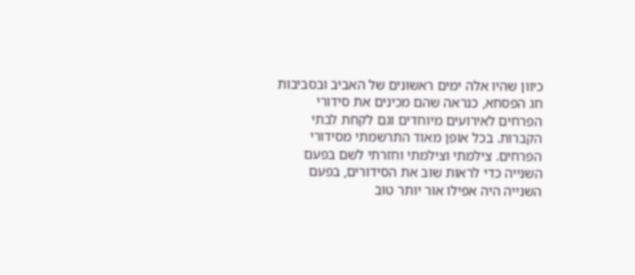כיוון שהיו אלה ימים ראשונים של האביב ובסביבות חג הפסחא, כנראה שהם מכינים את סידורי הפרחים לאירועים מיוחדים וגם לקחת לבתי הקברות. בכל אופן מאוד התרשמתי מסידורי הפרחים. צילמתי וצילמתי וחזרתי לשם בפעם השנייה כדי לראות שוב את הסידורים, בפעם השנייה היה אפילו אור יותר טוב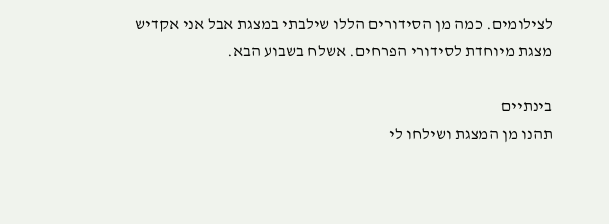לצילומים. כמה מן הסידורים הללו שילבתי במצגת אבל אני אקדיש מצגת מיוחדת לסידורי הפרחים. אשלח בשבוע הבא.

בינתיים
תהנו מן המצגת ושילחו לי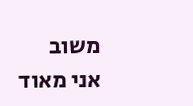משוב
אני מאוד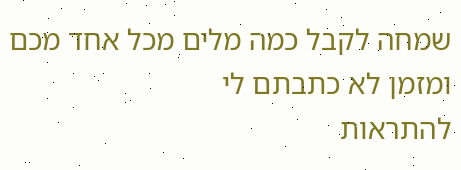שמחה לקבל כמה מלים מכל אחד מכם ומזמן לא כתבתם לי
להתראות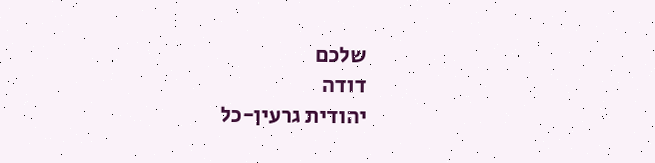שלכם
דודה
יהודית גרעין-כל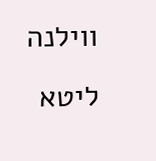ווילנה ליטא